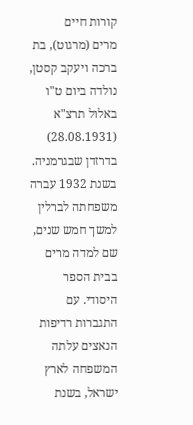קורות חיים
מרים (מרגוט), בת ברכה ויעקב קסטן, נולדה ביום ט"ו באלול תרצ"א (28.08.1931) בדרזדן שבגרמניה. בשנת 1932 עברה משפחתה לברלין למשך חמש שנים, שם למדה מרים בבית הספר היסודי. עם התגברות רדיפות הנאצים עלתה המשפחה לארץ ישראל, בשנת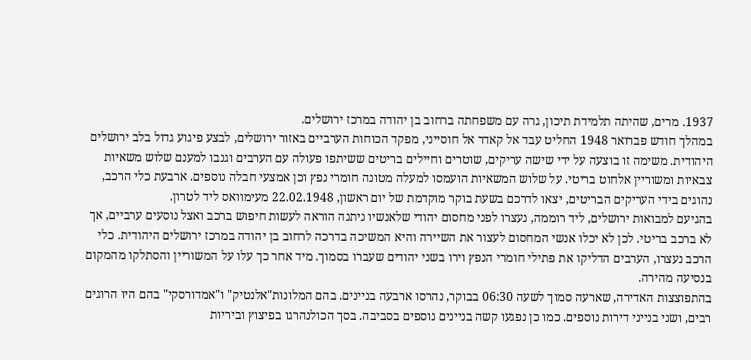1937. מרים, שהיתה תלמידת תיכון, גרה עם משפחתה ברחוב בן יהודה במרכז ירושלים.
במהלך חודש פברואר 1948 החליט עבד אל קאדר אל חוסייני, מפקד הכוחות הערביים באזור ירושלים, לבצע פיגוע גדול בלב ירושלים היהודית. משימה זו בוצעה על ידי שישה עריקים, שוטרים וחיילים בריטים ששיתפו פעולה עם הערבים וגנבו למענם שלוש משאיות צבאיות ומשוריין אלחוט בריטי. על שלוש המשאיות הועמסו למעלה מטונה חומרי נפץ וכן אמצעי חבלה נוספים. ארבעת כלי הרכב, נהוגים בידי העריקים הבריטים, יצאו לדרכם בשעת בוקר מוקדמת של יום ראשון, 22.02.1948 מעימוואס ליד לטרון.
בהגיעם למבואות ירושלים, ליד רוממה, נעצרו לפני מחסום יהודי שלאנשיו ניתנה הוראה לעשות חיפוש ברכב ואצל נוסעים ערביים, אך לא ברכב בריטי. לכן לא יכלו אנשי המחסום לעצור את השיירה והיא המשיכה בדרכה לרחוב בן יהודה במרכז ירושלים היהודית. כלי הרכב נעצרו, הערבים הדליקו את פתילי חומרי הנפץ וירו בשני יהודים שעברו בסמוך. מיד אחר כך עלו על המשוריין והסתלקו מהמקום בנסיעה מהירה.
בהתפוצצות האדירה, שארעה סמוך לשעה 06:30 בבוקר, נהרסו ארבעה בניינים. בהם המלונות"אלנטיק" ו"אמדורסקי" בהם היו הרוגים רבים, ושני בנייני דירות נוספים. כמו כן נפגעו קשה בניינים נוספים בסביבה. בסך הכולנהרגו בפיצוץ וביריות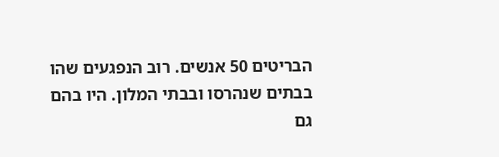הבריטים 50 אנשים. רוב הנפגעים שהו בבתים שנהרסו ובבתי המלון. היו בהם גם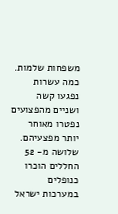משפחות שלמות. כמה עשרות נפגעו קשה ושניים מהפצועים נפטרו מאוחר יותר מפצעיהם. שלושה מ- 52 החללים הוכרו כנופלים במערכות ישראל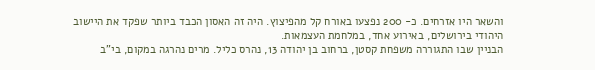והשאר היו אזרחים. כ- 200 נפצעו באורח קל מהפיצוץ. היה זה האסון הכבד ביותר שפקד את היישוב היהודי בירושלים, באירוע אחד, במלחמת העצמאות.
הבניין שבו התגוררה משפחת קסטן, ברחוב בן יהודה 13, נהרס כליל. מרים נהרגה במקום, בי"ב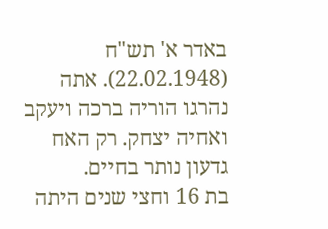באדר א' תש"ח (22.02.1948). אתה נהרגו הוריה ברכה ויעקב ואחיה יצחק. רק האח גדעון נותר בחיים.
בת 16 וחצי שנים היתה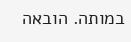במותה. הובאה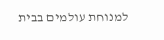למנוחת עולמים בבית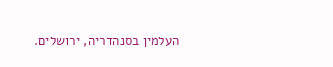העלמין בסנהדריה, ירושלים.